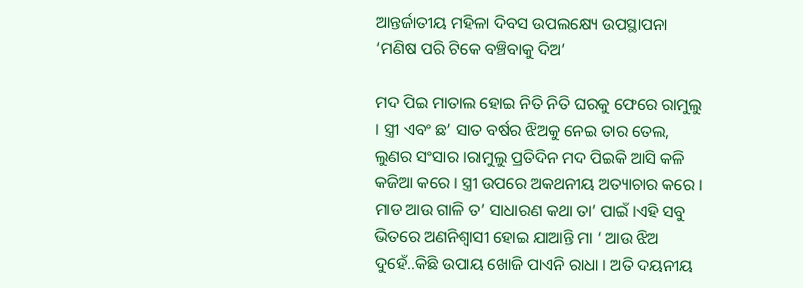ଆନ୍ତର୍ଜାତୀୟ ମହିଳା ଦିବସ ଉପଲକ୍ଷ୍ୟେ ଉପସ୍ଥାପନା ‘ମଣିଷ ପରି ଟିକେ ବଞ୍ଚିବାକୁ ଦିଅ’

ମଦ ପିଇ ମାତାଲ ହୋଇ ନିତି ନିତି ଘରକୁ ଫେରେ ରାମୁଲୁ । ସ୍ତ୍ରୀ ଏବଂ ଛ’ ସାତ ବର୍ଷର ଝିଅକୁ ନେଇ ତାର ତେଲ, ଲୁଣର ସଂସାର ।ରାମୁଲୁ ପ୍ରତିଦିନ ମଦ ପିଇକି ଆସି କଳି କଜିଆ କରେ । ସ୍ତ୍ରୀ ଉପରେ ଅକଥନୀୟ ଅତ୍ୟାଚାର କରେ । ମାଡ ଆଉ ଗାଳି ତ’ ସାଧାରଣ କଥା ତା’ ପାଇଁ ।ଏହି ସବୁ ଭିତରେ ଅଣନିଶ୍ବାସୀ ହୋଇ ଯାଆନ୍ତି ମା ‘ ଆଉ ଝିଅ ଦୁହେଁ..କିଛି ଉପାୟ ଖୋଜି ପାଏନି ରାଧା । ଅତି ଦୟନୀୟ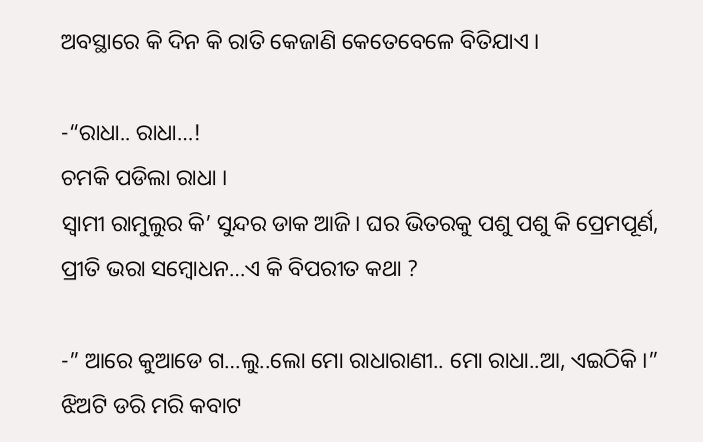ଅବସ୍ଥାରେ କି ଦିନ କି ରାତି କେଜାଣି କେତେବେଳେ ବିତିଯାଏ ।

-“ରାଧା.. ରାଧା…!
ଚମକି ପଡିଲା ରାଧା ।
ସ୍ବାମୀ ରାମୁଲୁର କି’ ସୁନ୍ଦର ଡାକ ଆଜି। ଘର ଭିତରକୁ ପଶୁ ପଶୁ କି ପ୍ରେମପୂର୍ଣ, ପ୍ରୀତି ଭରା ସମ୍ବୋଧନ…ଏ କି ବିପରୀତ କଥା ?

-” ଆରେ କୁଆଡେ ଗ…ଲୁ..ଲୋ ମୋ ରାଧାରାଣୀ.. ମୋ ରାଧା..ଆ, ଏଇଠିକି ।” ଝିଅଟି ଡରି ମରି କବାଟ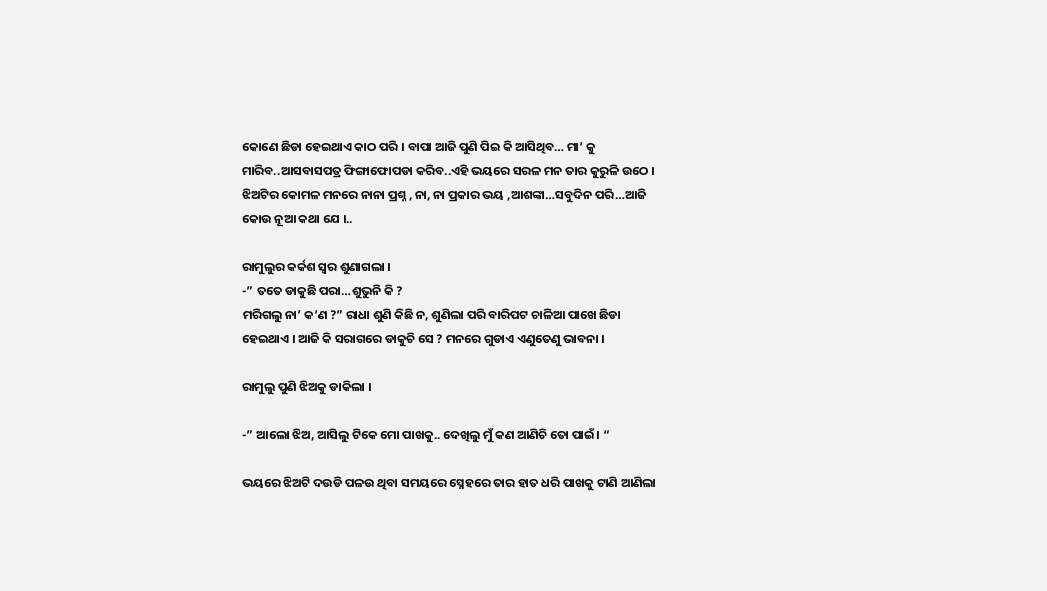କୋଣେ ଛିଡା ହେଇଥାଏ କାଠ ପରି । ବାପା ଆଜି ପୁଣି ପିଇ କି ଆସିଥିବ… ମା’ କୁ ମାରିବ..ଆସବାସପତ୍ର ଫିଙ୍ଗାଫୋପଡା କରିବ..ଏହି ଭୟରେ ସରଳ ମନ ତାର କୁରୁଳି ଉଠେ । ଝିଅଟିର କୋମଳ ମନରେ ନାନା ପ୍ରଶ୍ନ , ନା, ନା ପ୍ରକାର ଭୟ ,ଆଶଙ୍କା…ସବୁଦିନ ପରି…ଆଜି କୋଉ ନୂଆ କଥା ଯେ ।..

ରାମୁଲୁର କର୍କଶ ସ୍ୱର ଶୁଣାଗଲା ।
-” ତତେ ଡାକୁଛି ପରା…ଶୁଭୁନି କି ?
ମରିଗଲୁ ନା’ କ’ଣ ?” ରାଧା ଶୁଣି କିଛି ନ, ଶୁଣିଲା ପରି ବାରିପଟ ଚାଳିଆ ପାଖେ ଛିଡା ହେଇଥାଏ । ଆଜି କି ସରାଗରେ ଡାକୁଚି ସେ ? ମନରେ ଗୁଡାଏ ଏଣୁତେଣୁ ଭାବନା ।

ରାମୁଲୁ ପୁଣି ଝିଅକୁ ଡାକିଲା ।

-” ଆଲୋ ଝିଅ, ଆସିଲୁ ଟିକେ ମୋ ପାଖକୁ.. ଦେଖିଲୁ ମୁଁ କଣ ଆଣିଚି ତୋ ପାଇଁ। “

ଭୟରେ ଝିଅଟି ଦଉଡି ପଳଉ ଥିବା ସମୟରେ ସ୍ନେହରେ ତାର ହାତ ଧରି ପାଖକୁ ଟାଣି ଆଣିଲା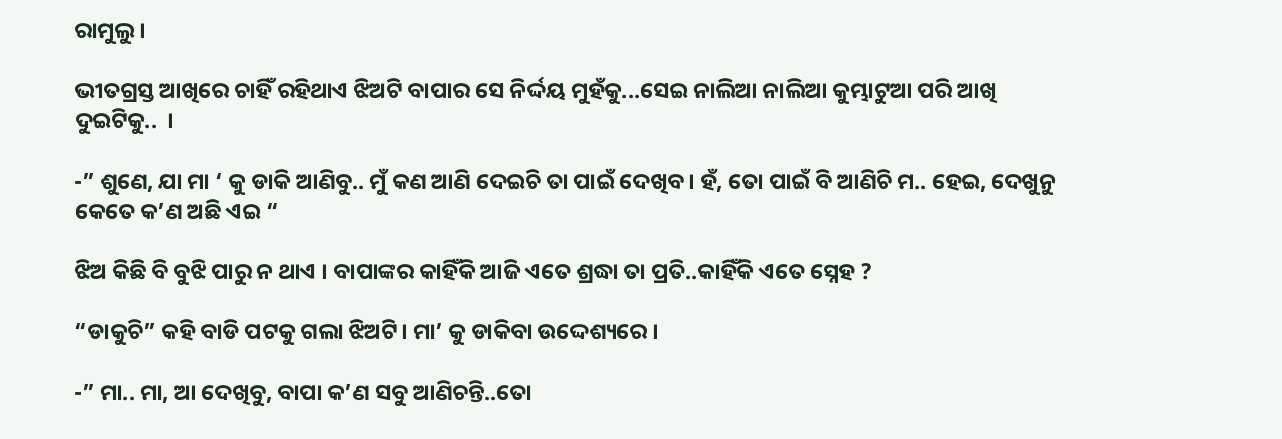ରାମୁଲୁ ।

ଭୀତଗ୍ରସ୍ତ ଆଖିରେ ଚାହିଁ ରହିଥାଏ ଝିଅଟି ବାପାର ସେ ନିର୍ଦ୍ଦୟ ମୁହଁକୁ...ସେଇ ନାଲିଆ ନାଲିଆ କୁମ୍ଭାଟୁଆ ପରି ଆଖି ଦୁଇଟିକୁ..  ।

-” ଶୁଣେ, ଯା ମା ‘ କୁ ଡାକି ଆଣିବୁ.. ମୁଁ କଣ ଆଣି ଦେଇଚି ତା ପାଇଁ ଦେଖିବ। ହଁ, ତୋ ପାଇଁ ବି ଆଣିଚି ମ.. ହେଇ, ଦେଖୁନୁ କେତେ କ’ଣ ଅଛି ଏଇ “

ଝିଅ କିଛି ବି ବୁଝି ପାରୁ ନ ଥାଏ । ବାପାଙ୍କର କାହିଁକି ଆଜି ଏତେ ଶ୍ରଦ୍ଧା ତା ପ୍ରତି..କାହିଁକି ଏତେ ସ୍ନେହ ?

“ଡାକୁଚି” କହି ବାଡି ପଟକୁ ଗଲା ଝିଅଟି। ମା’ କୁ ଡାକିବା ଉଦ୍ଦେଶ୍ୟରେ ।

-” ମା.. ମା, ଆ ଦେଖିବୁ, ବାପା କ’ଣ ସବୁ ଆଣିଚନ୍ତି..ତୋ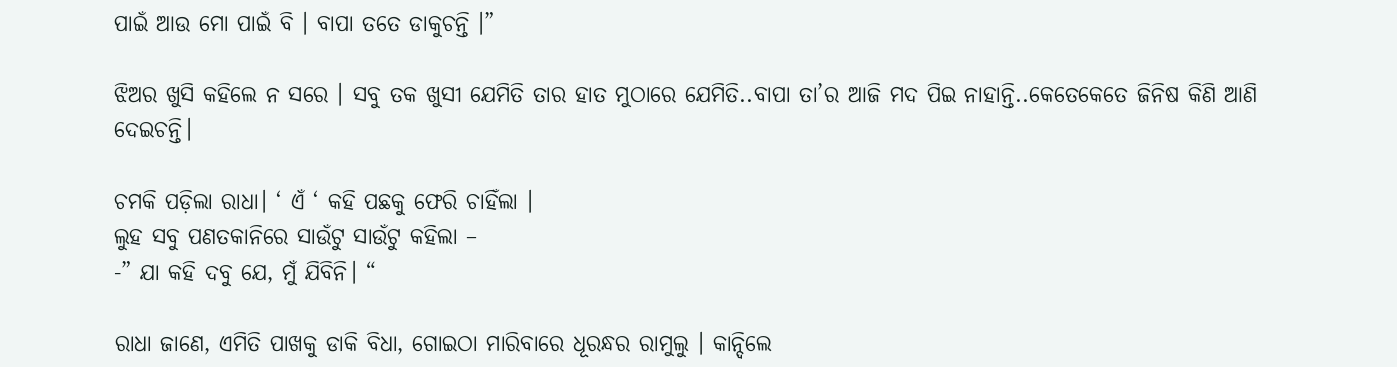ପାଇଁ ଆଉ ମୋ ପାଇଁ ବି । ବାପା ତତେ ଡାକୁଚନ୍ତି ।”

ଝିଅର ଖୁସି କହିଲେ ନ ସରେ । ସବୁ ତକ ଖୁସୀ ଯେମିତି ତାର ହାତ ମୁଠାରେ ଯେମିତି..ବାପା ତା’ର ଆଜି ମଦ ପିଇ ନାହାନ୍ତି..କେତେକେତେ ଜିନିଷ କିଣି ଆଣି ଦେଇଚନ୍ତି।

ଚମକି ପଡ଼ିଲା ରାଧା। ‘ ଏଁ ‘ କହି ପଛକୁ ଫେରି ଚାହିଁଲା ।
ଲୁହ ସବୁ ପଣତକାନିରେ ସାଉଁଟୁ ସାଉଁଟୁ କହିଲା –
-” ଯା କହି ଦବୁ ଯେ, ମୁଁ ଯିବିନି। “

ରାଧା ଜାଣେ, ଏମିତି ପାଖକୁ ଡାକି ବିଧା, ଗୋଇଠା ମାରିବାରେ ଧୂରନ୍ଧର ରାମୁଲୁ । କାନ୍ଦିଲେ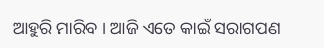ଆହୁରି ମାରିବ । ଆଜି ଏତେ କାଇଁ ସରାଗପଣ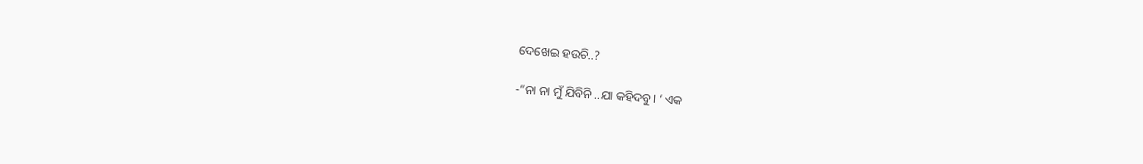ଦେଖେଇ ହଉଚି..?

-“ନା ନା ମୁଁ ଯିବିନି ..ଯା କହିଦବୁ। ‘ ଏକ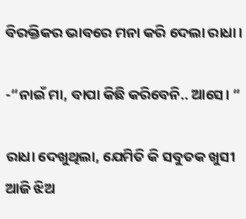ବିରକ୍ତିକର ଭାବରେ ମନା କରି ଦେଲା ରାଧା।

-“ନାଇଁ ମା, ବାପା କିଛି କରିବେନି.. ଆସେ। “

ରାଧା ଦେଖୁଥିଲା, ଯେମିତି କି ସବୁତକ ଖୁସୀ ଆଜି ଝିଅ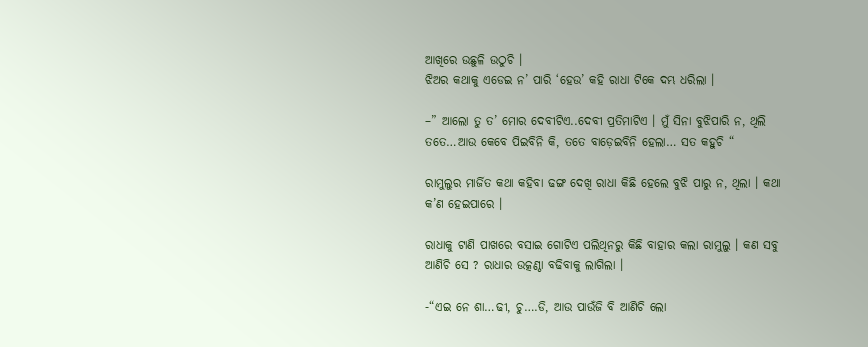ଆଖିରେ ଉଛୁଳି ଉଠୁଚି ।
ଝିଅର କଥାକୁ ଏଡେଇ ନ’ ପାରି ‘ହେଉ’ କହି ରାଧା ଟିକେ ଦମ୍ଭ ଧରିଲା ।

–” ଆଲୋ ତୁ ତ’ ମୋର ଦେବୀଟିଏ..ଦେବୀ ପ୍ରତିମାଟିଏ । ମୁଁ ସିନା ବୁଝିପାରି ନ, ଥିଲି ତତେ…ଆଉ କେବେ ପିଇବିନି କି, ତତେ ବାଡ଼େଇବିନି ହେଲା… ସତ କହୁଚି “

ରାମୁଲୁର ମାର୍ଜିତ କଥା କହିବା ଢଙ୍ଗ ଦେଖି ରାଧା କିଛି ହେଲେ ବୁଝି ପାରୁ ନ, ଥିଲା । କଥା କ’ଣ ହେଇପାରେ ।

ରାଧାକୁ ଟାଣି ପାଖରେ ବସାଇ ଗୋଟିଏ ପଲିଥିନରୁ କିଛି ବାହାର କଲା ରାମୁଲୁ । କଣ ସବୁ ଆଣିଚି ସେ ? ରାଧାର ଉତ୍କଣ୍ଠା ବଢିବାକୁ ଲାଗିଲା ।

-“ଏଇ ନେ ଶା…ଢୀ, ଚୁ….ଡି, ଆଉ ପାଉଁଜି ବି ଆଣିଚି ଲୋ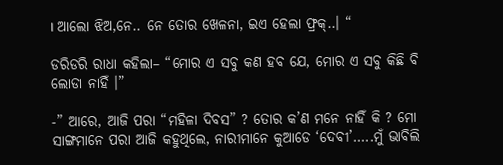। ଆଲୋ ଝିଅ,ନେ.. ନେ ତୋର ଖେଳନା, ଇଏ ହେଲା ଫ୍ରକ୍..। “

ଡରିଡରି ରାଧା କହିଲା– “ମୋର ଏ ସବୁ କଣ ହବ ଯେ, ମୋର ଏ ସବୁ କିଛି ବି ଲୋଡା ନାହିଁ ।”

-” ଆରେ, ଆଜି ପରା “ମହିଳା ଦିବସ” ? ତୋର କ’ଣ ମନେ ନାହିଁ କି ? ମୋ ସାଙ୍ଗମାନେ ପରା ଆଜି କହୁଥିଲେ, ନାରୀମାନେ କୁଆଡେ ‘ଦେବୀ’…..ମୁଁ ଭାବିଲି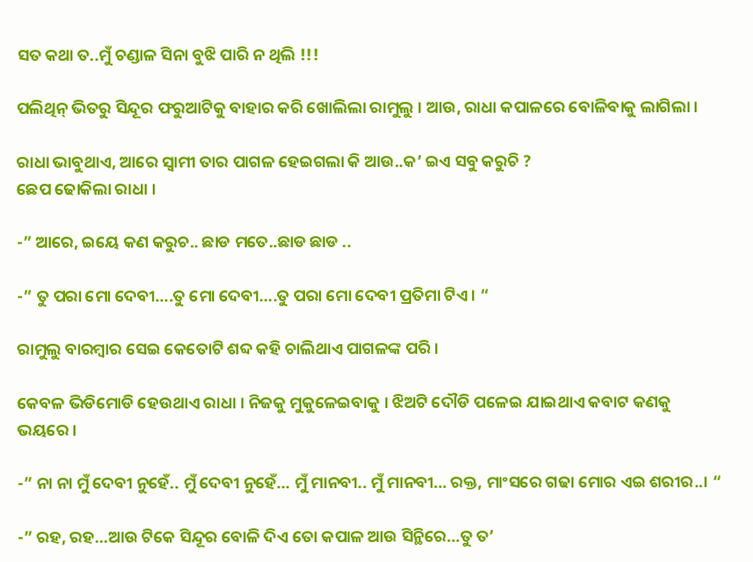ସତ କଥା ତ..ମୁଁ ଚଣ୍ଡାଳ ସିନା ବୁଝି ପାରି ନ ଥିଲି !!!

ପଲିଥିନ୍ ଭିତରୁ ସିନ୍ଦୂର ଫରୁଆଟିକୁ ବାହାର କରି ଖୋଲିଲା ରାମୁଲୁ । ଆଉ, ରାଧା କପାଳରେ ବୋଳିବାକୁ ଲାଗିଲା ।

ରାଧା ଭାବୁଥାଏ, ଆରେ ସ୍ବାମୀ ତାର ପାଗଳ ହେଇଗଲା କି ଆଉ..କ’ ଇଏ ସବୁ କରୁଚି ?
ଛେପ ଢୋକିଲା ରାଧା ।

-” ଆରେ, ଇୟେ କଣ କରୁଚ.. ଛାଡ ମତେ..ଛାଡ ଛାଡ ..

-” ତୁ ପରା ମୋ ଦେବୀ….ତୁ ମୋ ଦେବୀ….ତୁ ପରା ମୋ ଦେବୀ ପ୍ରତିମା ଟିଏ । “

ରାମୁଲୁ ବାରମ୍ବାର ସେଇ କେତୋଟି ଶବ୍ଦ କହି ଚାଲିଥାଏ ପାଗଳଙ୍କ ପରି ।

କେବଳ ଭିଡିମୋଡି ହେଉଥାଏ ରାଧା । ନିଜକୁ ମୁକୁଳେଇବାକୁ । ଝିଅଟି ଦୌଡି ପଳେଇ ଯାଇଥାଏ କବାଟ କଣକୁ ଭୟରେ ।

-” ନା ନା ମୁଁ ଦେବୀ ନୁହେଁ.. ମୁଁ ଦେବୀ ନୁହେଁ… ମୁଁ ମାନବୀ.. ମୁଁ ମାନବୀ… ରକ୍ତ, ମାଂସରେ ଗଢା ମୋର ଏଇ ଶରୀର..। “

-” ରହ, ରହ…ଆଉ ଟିକେ ସିନ୍ଦୂର ବୋଳି ଦିଏ ତୋ କପାଳ ଆଉ ସିନ୍ଥିରେ…ତୁ ତ’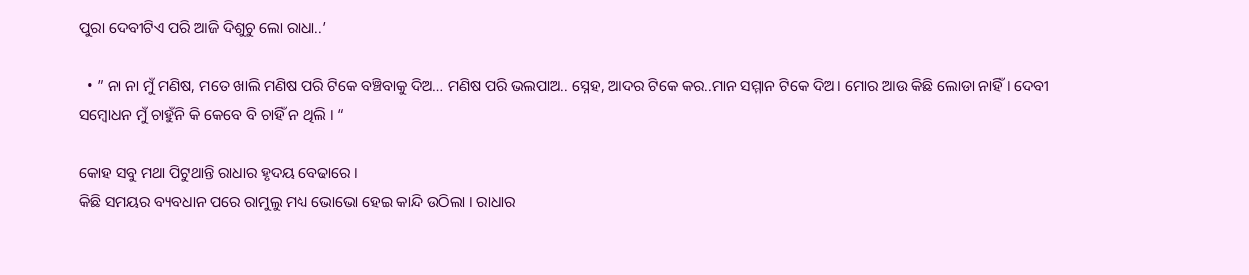ପୁରା ଦେବୀଟିଏ ପରି ଆଜି ଦିଶୁଚୁ ଲୋ ରାଧା..’

  • ” ନା ନା ମୁଁ ମଣିଷ, ମତେ ଖାଲି ମଣିଷ ପରି ଟିକେ ବଞ୍ଚିବାକୁ ଦିଅ… ମଣିଷ ପରି ଭଲପାଅ.. ସ୍ନେହ, ଆଦର ଟିକେ କର..ମାନ ସମ୍ମାନ ଟିକେ ଦିଅ। ମୋର ଆଉ କିଛି ଲୋଡା ନାହିଁ । ଦେବୀ ସମ୍ବୋଧନ ମୁଁ ଚାହୁଁନି କି କେବେ ବି ଚାହିଁ ନ ଥିଲି । “

କୋହ ସବୁ ମଥା ପିଟୁଥାନ୍ତି ରାଧାର ହୃଦୟ ବେଢାରେ ।
କିଛି ସମୟର ବ୍ୟବଧାନ ପରେ ରାମୁଲୁ ମଧ୍ୟ ଭୋଭୋ ହେଇ କାନ୍ଦି ଉଠିଲା । ରାଧାର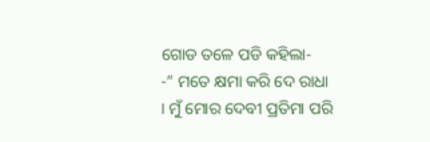ଗୋଡ ତଳେ ପଡି କହିଲା-
-” ମତେ କ୍ଷମା କରି ଦେ ରାଧା । ମୁଁ ମୋର ଦେବୀ ପ୍ରତିମା ପରି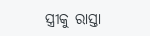ସ୍ତ୍ରୀକୁ ରାସ୍ତା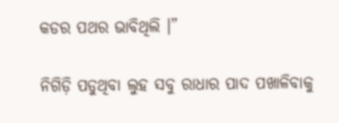କଡର ପଥର ଭାବିଥିଲି ।”

ନିଗିଡ଼ି ପଡୁଥିବା ଲୁହ ସବୁ ରାଧାର ପାଦ ପଖାଳିବାକୁ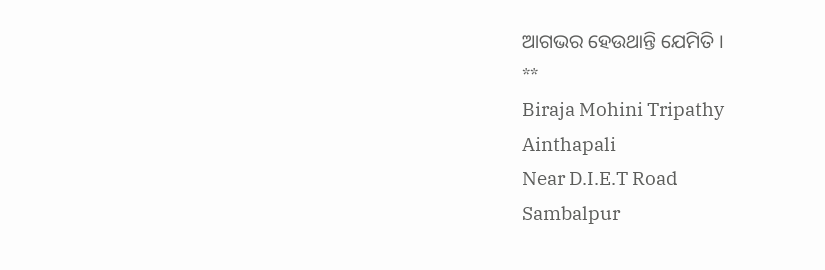ଆଗଭର ହେଉଥାନ୍ତି ଯେମିତି ।
**
Biraja Mohini Tripathy
Ainthapali
Near D.I.E.T Road
Sambalpur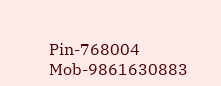Pin-768004
Mob-9861630883